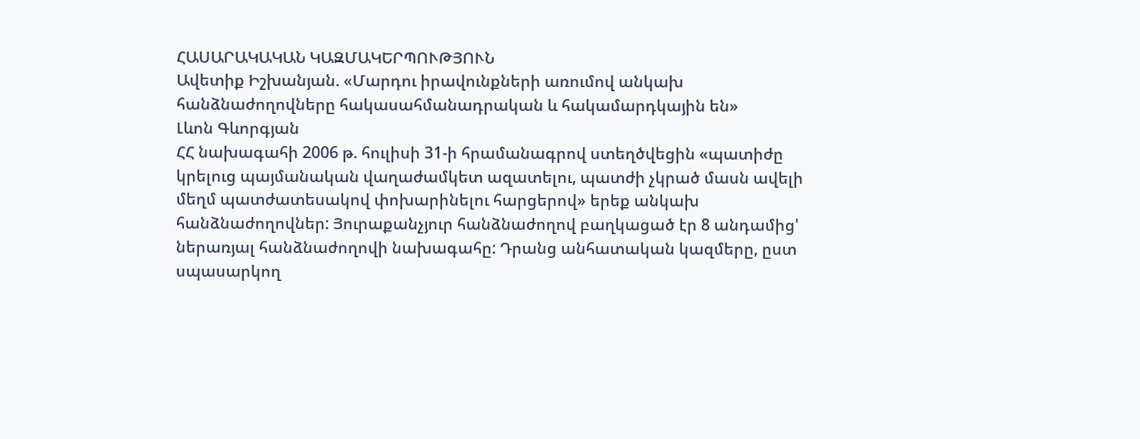ՀԱՍԱՐԱԿԱԿԱՆ ԿԱԶՄԱԿԵՐՊՈՒԹՅՈՒՆ
Ավետիք Իշխանյան. «Մարդու իրավունքների առումով անկախ հանձնաժողովները հակասահմանադրական և հակամարդկային են»
Լևոն Գևորգյան
ՀՀ նախագահի 2006 թ. հուլիսի 31-ի հրամանագրով ստեղծվեցին «պատիժը կրելուց պայմանական վաղաժամկետ ազատելու, պատժի չկրած մասն ավելի մեղմ պատժատեսակով փոխարինելու հարցերով» երեք անկախ հանձնաժողովներ: Յուրաքանչյուր հանձնաժողով բաղկացած էր 8 անդամից' ներառյալ հանձնաժողովի նախագահը: Դրանց անհատական կազմերը, ըստ սպասարկող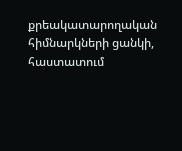քրեակատարողական հիմնարկների ցանկի, հաստատում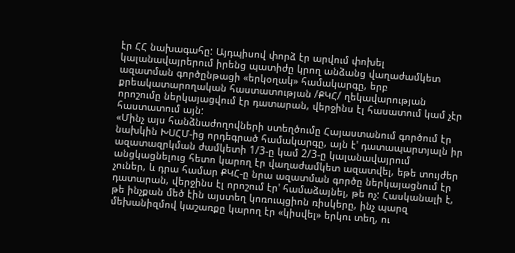էր ՀՀ նախագահը: Այդպիսով փորձ էր արվում փոխել կալանավայրերում իրենց պատիժը կրող անձանց վաղաժամկետ ազատման գործընթացի «երկօղակ» համակարգը, երբ քրեակատարողական հաստատության /ՔԿՀ/ ղեկավարության որոշումը ներկայացվում էր դատարան, վերջինս էլ հասատում կամ չէր հաստատում այն:
«Մինչ այս հանձնաժողովների ստեղծումը Հայաստանում գործում էր նախկին ԽՍՀՄ-ից որդեգրած համակարգը, այն է' դատապարտյալն իր ազատազրկման ժամկետի 1/3-ը կամ 2/3-ը կալանավայրում անցկացնելուց հետո կարող էր վաղաժամկետ ազատվել, եթե տույժեր չուներ, և դրա համար ՔԿՀ-ը նրա ազատման գործը ներկայացնում էր դատարան, վերջինս էլ որոշում էր' համաձայնել, թե ոչ: Հասկանալի է, թե ինչքան մեծ էին այստեղ կոռուպցիոն ռիսկերը, ինչ պարզ մեխանիզմով կաշառքը կարող էր «կիսվել» երկու տեղ, ու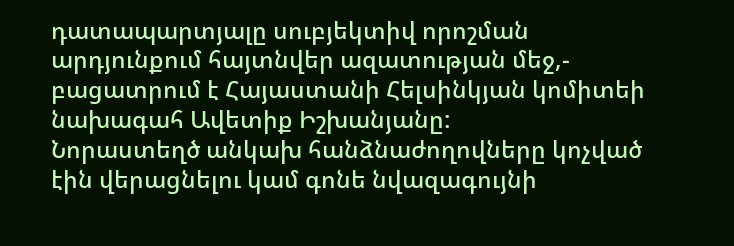դատապարտյալը սուբյեկտիվ որոշման արդյունքում հայտնվեր ազատության մեջ,- բացատրում է Հայաստանի Հելսինկյան կոմիտեի նախագահ Ավետիք Իշխանյանը:
Նորաստեղծ անկախ հանձնաժողովները կոչված էին վերացնելու կամ գոնե նվազագույնի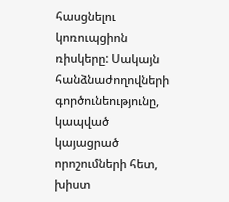հասցնելու կոռուպցիոն ռիսկերը: Սակայն հանձնաժողովների գործունեությունը, կապված կայացրած որոշումների հետ, խիստ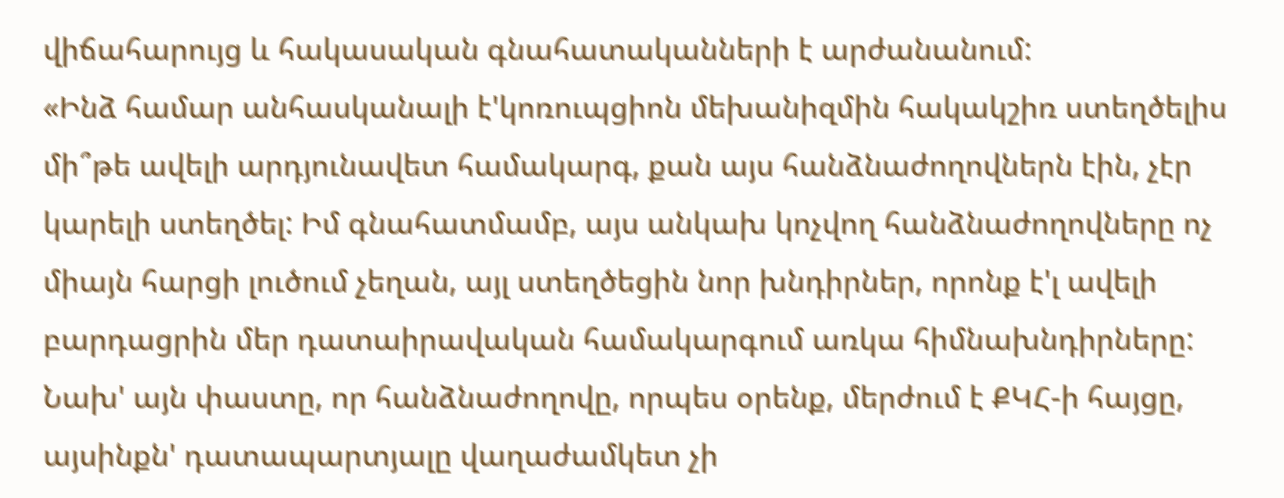վիճահարույց և հակասական գնահատականների է արժանանում:
«Ինձ համար անհասկանալի է'կոռուպցիոն մեխանիզմին հակակշիռ ստեղծելիս մի՞թե ավելի արդյունավետ համակարգ, քան այս հանձնաժողովներն էին, չէր կարելի ստեղծել: Իմ գնահատմամբ, այս անկախ կոչվող հանձնաժողովները ոչ միայն հարցի լուծում չեղան, այլ ստեղծեցին նոր խնդիրներ, որոնք է'լ ավելի բարդացրին մեր դատաիրավական համակարգում առկա հիմնախնդիրները:
Նախ' այն փաստը, որ հանձնաժողովը, որպես օրենք, մերժում է ՔԿՀ-ի հայցը, այսինքն' դատապարտյալը վաղաժամկետ չի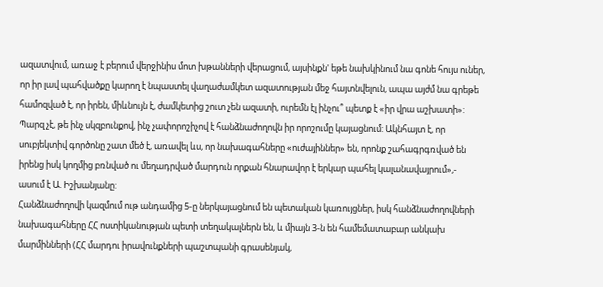ազատվում, առաջ է բերում վերջինիս մոտ խթանների վերացում, այսինքն' եթե նախկինում նա գոնե հույս ուներ, որ իր լավ պահվածքը կարող է նպաստել վաղաժամկետ ազատության մեջ հայտնվելուն, ապա այժմ նա գրեթե համոզված է, որ իրեն, միևնույն է, ժամկետից շուտ չեն ազատի, ուրեմն էլ ինչու՞ պետք է «իր վրա աշխատի»:
Պարզ չէ, թե ինչ սկզբունքով, ինչ չափորոշիչով է հանձնաժողովն իր որոշումը կայացնում: Ակնհայտ է, որ սուբյեկտիվ գործոնը շատ մեծ է, առավել ևս, որ նախագահները «ուժայիններ» են, որոնք շահագրգռված են իրենց իսկ կողմից բռնված ու մեղադրված մարդուն որքան հնարավոր է երկար պահել կալանավայրում»,- ասում է Ա. Իշխանյանը:
Հանձնաժողովի կազմում ութ անդամից 5-ը ներկայացնում են պետական կառույցներ, իսկ հանձնաժողովների նախագահները ՀՀ ոստիկանության պետի տեղակալներն են, և միայն 3-ն են համեմատաբար անկախ մարմինների (ՀՀ մարդու իրավունքների պաշտպանի գրասենյակ,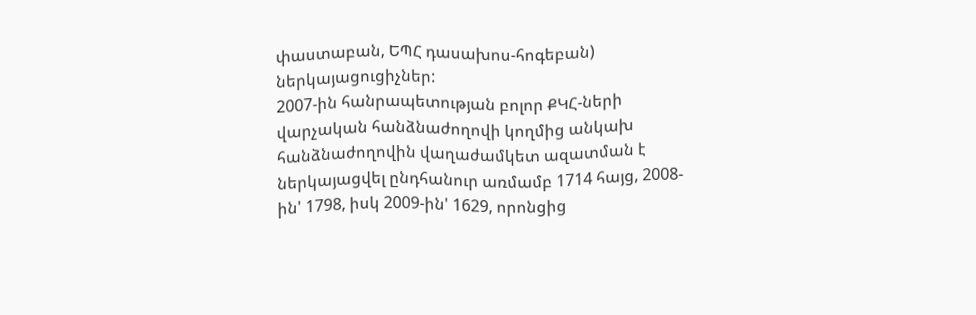փաստաբան, ԵՊՀ դասախոս-հոգեբան) ներկայացուցիչներ:
2007-ին հանրապետության բոլոր ՔԿՀ-ների վարչական հանձնաժողովի կողմից անկախ հանձնաժողովին վաղաժամկետ ազատման է ներկայացվել ընդհանուր առմամբ 1714 հայց, 2008-ին' 1798, իսկ 2009-ին' 1629, որոնցից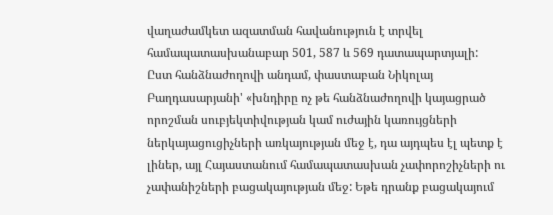վաղաժամկետ ազատման հավանություն է տրվել համապատասխանաբար 501, 587 և 569 դատապարտյալի:
Ըստ հանձնաժողովի անդամ, փաստաբան Նիկոլայ Բաղդասարյանի' «խնդիրը ոչ թե հանձնաժողովի կայացրած որոշման սուբյեկտիվության կամ ուժային կառույցների ներկայացուցիչների առկայության մեջ է, դա այդպես էլ պետք է լիներ, այլ Հայաստանում համապատասխան չափորոշիչների ու չափանիշների բացակայության մեջ: Եթե դրանք բացակայում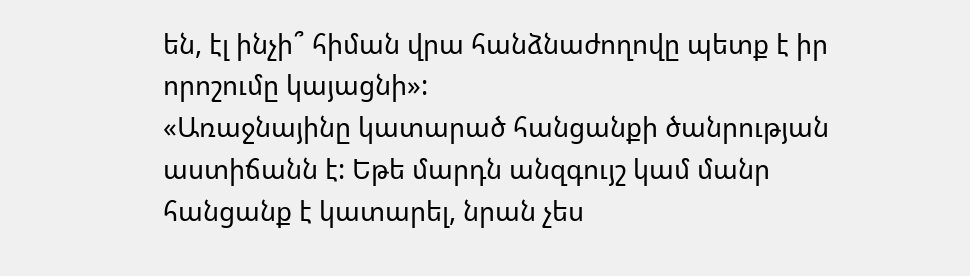են, էլ ինչի՞ հիման վրա հանձնաժողովը պետք է իր որոշումը կայացնի»:
«Առաջնայինը կատարած հանցանքի ծանրության աստիճանն է: Եթե մարդն անզգույշ կամ մանր հանցանք է կատարել, նրան չես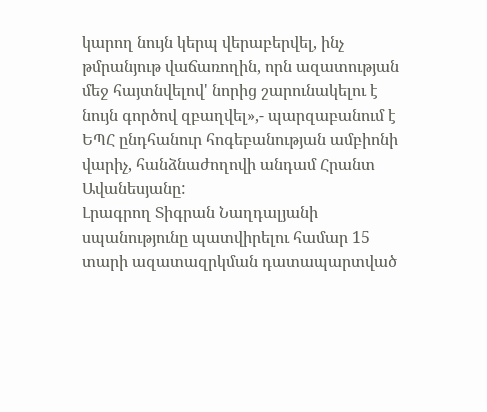կարող նույն կերպ վերաբերվել, ինչ թմրանյութ վաճառողին, որն ազատության մեջ հայտնվելով' նորից շարունակելու է նույն գործով զբաղվել»,- պարզաբանում է ԵՊՀ ընդհանուր հոգեբանության ամբիոնի վարիչ, հանձնաժողովի անդամ Հրանտ Ավանեսյանը:
Լրագրող Տիգրան Նաղդալյանի սպանությունը պատվիրելու համար 15 տարի ազատազրկման դատապարտված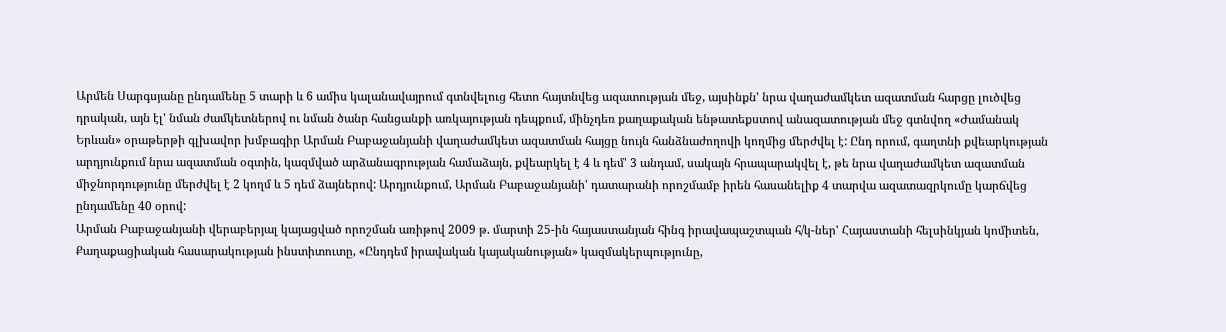Արմեն Սարգսյանը ընդամենը 5 տարի և 6 ամիս կալանավայրում գտնվելուց հետո հայտնվեց ազատության մեջ, այսինքն' նրա վաղաժամկետ ազատման հարցը լուծվեց դրական, այն էլ' նման ժամկետներով ու նման ծանր հանցանքի առկայության դեպքում, մինչդեռ քաղաքական ենթատեքստով անազատության մեջ գտնվող «Ժամանակ Երևան» օրաթերթի գլխավոր խմբագիր Արման Բաբաջանյանի վաղաժամկետ ազատման հայցը նույն հանձնաժողովի կողմից մերժվել է: Ընդ որում, գաղտնի քվեարկության արդյունքում նրա ազատման օգտին, կազմված արձանագրության համաձայն, քվեարկել է 4 և դեմ' 3 անդամ, սակայն հրապարակվել է, թե նրա վաղաժամկետ ազատման միջնորդությունը մերժվել է 2 կողմ և 5 դեմ ձայներով: Արդյունքում, Արման Բաբաջանյանի' դատարանի որոշմամբ իրեն հասանելիք 4 տարվա ազատազրկումը կարճվեց ընդամենը 40 օրով:
Արման Բաբաջանյանի վերաբերյալ կայացված որոշման առիթով 2009 թ. մարտի 25-ին հայաստանյան հինգ իրավապաշտպան հ/կ-ներ' Հայաստանի հելսինկյան կոմիտեն, Քաղաքացիական հասարակության ինստիտուտը, «Ընդդեմ իրավական կայականության» կազմակերպությունը,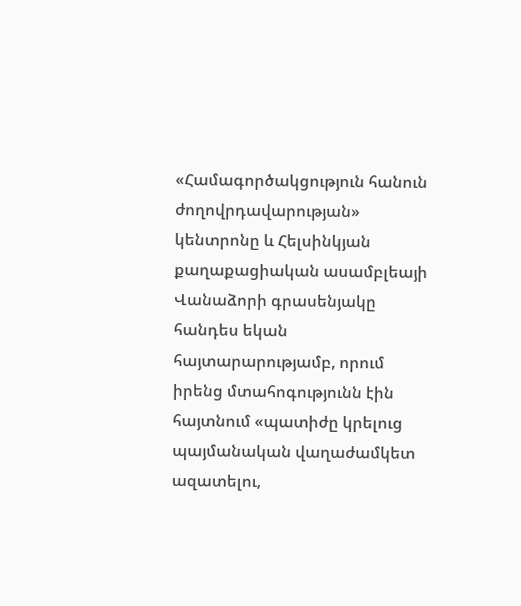«Համագործակցություն հանուն ժողովրդավարության» կենտրոնը և Հելսինկյան քաղաքացիական ասամբլեայի Վանաձորի գրասենյակը հանդես եկան հայտարարությամբ, որում իրենց մտահոգությունն էին հայտնում «պատիժը կրելուց պայմանական վաղաժամկետ ազատելու,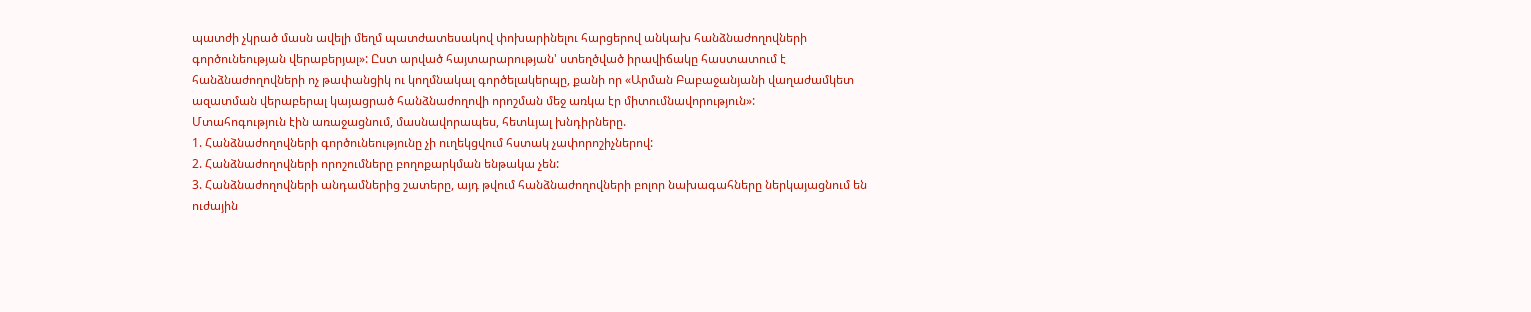պատժի չկրած մասն ավելի մեղմ պատժատեսակով փոխարինելու հարցերով անկախ հանձնաժողովների գործունեության վերաբերյալ»: Ըստ արված հայտարարության' ստեղծված իրավիճակը հաստատում է հանձնաժողովների ոչ թափանցիկ ու կողմնակալ գործելակերպը, քանի որ «Արման Բաբաջանյանի վաղաժամկետ ազատման վերաբերալ կայացրած հանձնաժողովի որոշման մեջ առկա էր միտումնավորություն»:
Մտահոգություն էին առաջացնում, մասնավորապես, հետևյալ խնդիրները.
1. Հանձնաժողովների գործունեությունը չի ուղեկցվում հստակ չափորոշիչներով:
2. Հանձնաժողովների որոշումները բողոքարկման ենթակա չեն:
3. Հանձնաժողովների անդամներից շատերը, այդ թվում հանձնաժողովների բոլոր նախագահները ներկայացնում են ուժային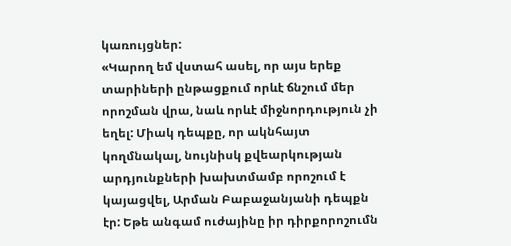կառույցներ:
«Կարող եմ վստահ ասել, որ այս երեք տարիների ընթացքում որևէ ճնշում մեր որոշման վրա, նաև որևէ միջնորդություն չի եղել: Միակ դեպքը, որ ակնհայտ կողմնակալ, նույնիսկ քվեարկության արդյունքների խախտմամբ որոշում է կայացվել, Արման Բաբաջանյանի դեպքն էր: Եթե անգամ ուժայինը իր դիրքորոշումն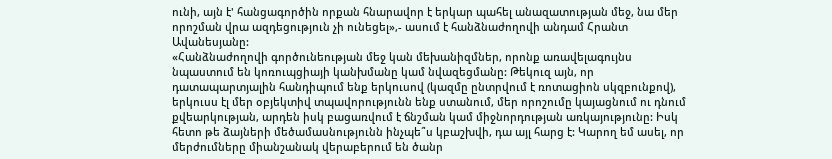ունի, այն է' հանցագործին որքան հնարավոր է երկար պահել անազատության մեջ, նա մեր որոշման վրա ազդեցություն չի ունեցել»,- ասում է հանձնաժողովի անդամ Հրանտ Ավանեսյանը:
«Հանձնաժողովի գործունեության մեջ կան մեխանիզմներ, որոնք առավելագույնս նպաստում են կոռուպցիայի կանխմանը կամ նվազեցմանը: Թեկուզ այն, որ դատապարտյալին հանդիպում ենք երկուսով (կազմը ընտրվում է ռոտացիոն սկզբունքով), երկուսս էլ մեր օբյեկտիվ տպավորությունն ենք ստանում, մեր որոշումը կայացնում ու դնում քվեարկության, արդեն իսկ բացառվում է ճնշման կամ միջնորդության առկայությունը: Իսկ հետո թե ձայների մեծամասնությունն ինչպե՞ս կբաշխվի, դա այլ հարց է: Կարող եմ ասել, որ մերժումները միանշանակ վերաբերում են ծանր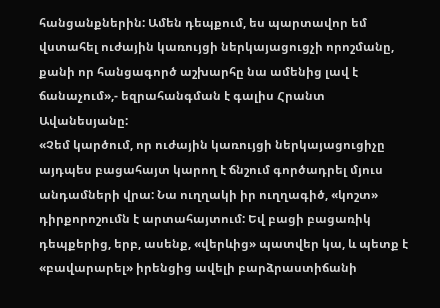հանցանքներին: Ամեն դեպքում, ես պարտավոր եմ վստահել ուժային կառույցի ներկայացուցչի որոշմանը, քանի որ հանցագործ աշխարհը նա ամենից լավ է ճանաչում»,- եզրահանգման է գալիս Հրանտ Ավանեսյանը:
«Չեմ կարծում, որ ուժային կառույցի ներկայացուցիչը այդպես բացահայտ կարող է ճնշում գործադրել մյուս անդամների վրա: Նա ուղղակի իր ուղղագիծ, «կոշտ» դիրքորոշումն է արտահայտում: Եվ բացի բացառիկ դեպքերից, երբ, ասենք, «վերևից» պատվեր կա, և պետք է «բավարարել» իրենցից ավելի բարձրաստիճանի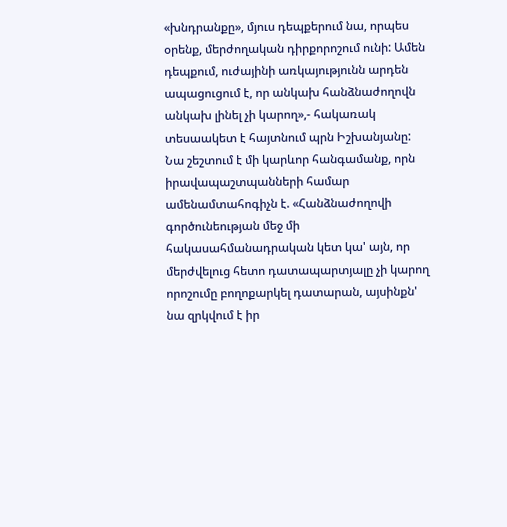«խնդրանքը», մյուս դեպքերում նա, որպես օրենք, մերժողական դիրքորոշում ունի: Ամեն դեպքում, ուժայինի առկայությունն արդեն ապացուցում է, որ անկախ հանձնաժողովն անկախ լինել չի կարող»,- հակառակ տեսաակետ է հայտնում պրն Իշխանյանը:
Նա շեշտում է մի կարևոր հանգամանք, որն իրավապաշտպանների համար ամենամտահոգիչն է. «Հանձնաժողովի գործունեության մեջ մի հակասահմանադրական կետ կա' այն, որ մերժվելուց հետո դատապարտյալը չի կարող որոշումը բողոքարկել դատարան, այսինքն' նա զրկվում է իր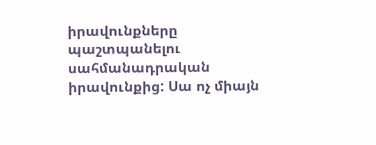իրավունքները պաշտպանելու սահմանադրական իրավունքից: Սա ոչ միայն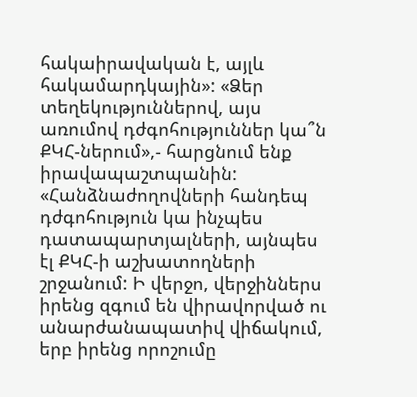հակաիրավական է, այլև հակամարդկային»: «Ձեր տեղեկություններով, այս առումով դժգոհություններ կա՞ն ՔԿՀ-ներում»,- հարցնում ենք իրավապաշտպանին: «Հանձնաժողովների հանդեպ դժգոհություն կա ինչպես դատապարտյալների, այնպես էլ ՔԿՀ-ի աշխատողների շրջանում: Ի վերջո, վերջիններս իրենց զգում են վիրավորված ու անարժանապատիվ վիճակում, երբ իրենց որոշումը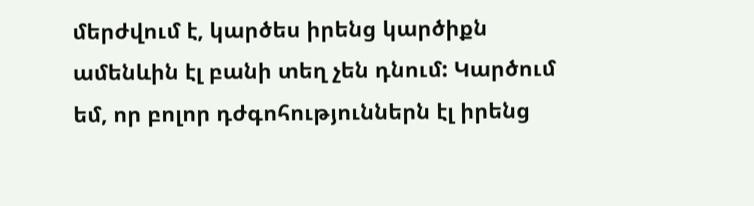մերժվում է, կարծես իրենց կարծիքն ամենևին էլ բանի տեղ չեն դնում: Կարծում եմ, որ բոլոր դժգոհություններն էլ իրենց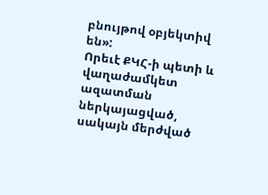բնույթով օբյեկտիվ են»:
Որեւէ ՔԿՀ-ի պետի և վաղաժամկետ ազատման ներկայացված, սակայն մերժված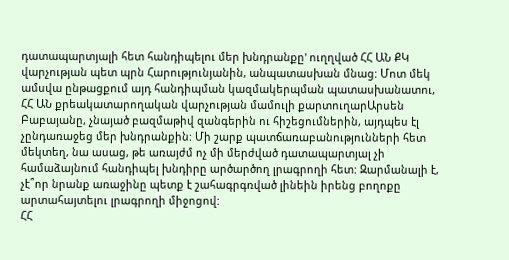դատապարտյալի հետ հանդիպելու մեր խնդրանքը' ուղղված ՀՀ ԱՆ ՔԿ վարչության պետ պրն Հարությունյանին, անպատասխան մնաց: Մոտ մեկ ամսվա ընթացքում այդ հանդիպման կազմակերպման պատասխանատու, ՀՀ ԱՆ քրեակատարողական վարչության մամուլի քարտուղարԱրսեն Բաբայանը, չնայած բազմաթիվ զանգերին ու հիշեցումներին, այդպես էլ չընդառաջեց մեր խնդրանքին: Մի շարք պատճառաբանությունների հետ մեկտեղ, նա ասաց, թե առայժմ ոչ մի մերժված դատապարտյալ չի համաձայնում հանդիպել խնդիրը արծարծող լրագրողի հետ: Զարմանալի է, չէ՞որ նրանք առաջինը պետք է շահագրգռված լինեին իրենց բողոքը արտահայտելու լրագրողի միջոցով:
ՀՀ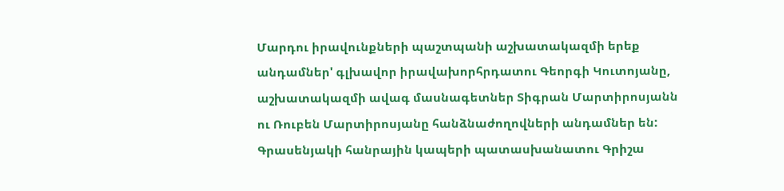Մարդու իրավունքների պաշտպանի աշխատակազմի երեք անդամներ' գլխավոր իրավախորհրդատու Գեորգի Կուտոյանը, աշխատակազմի ավագ մասնագետներ Տիգրան Մարտիրոսյանն ու Ռուբեն Մարտիրոսյանը հանձնաժողովների անդամներ են: Գրասենյակի հանրային կապերի պատասխանատու Գրիշա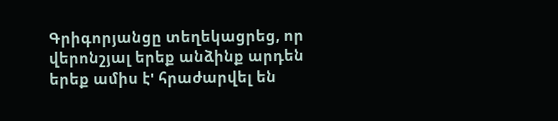Գրիգորյանցը տեղեկացրեց, որ վերոնշյալ երեք անձինք արդեն երեք ամիս է' հրաժարվել են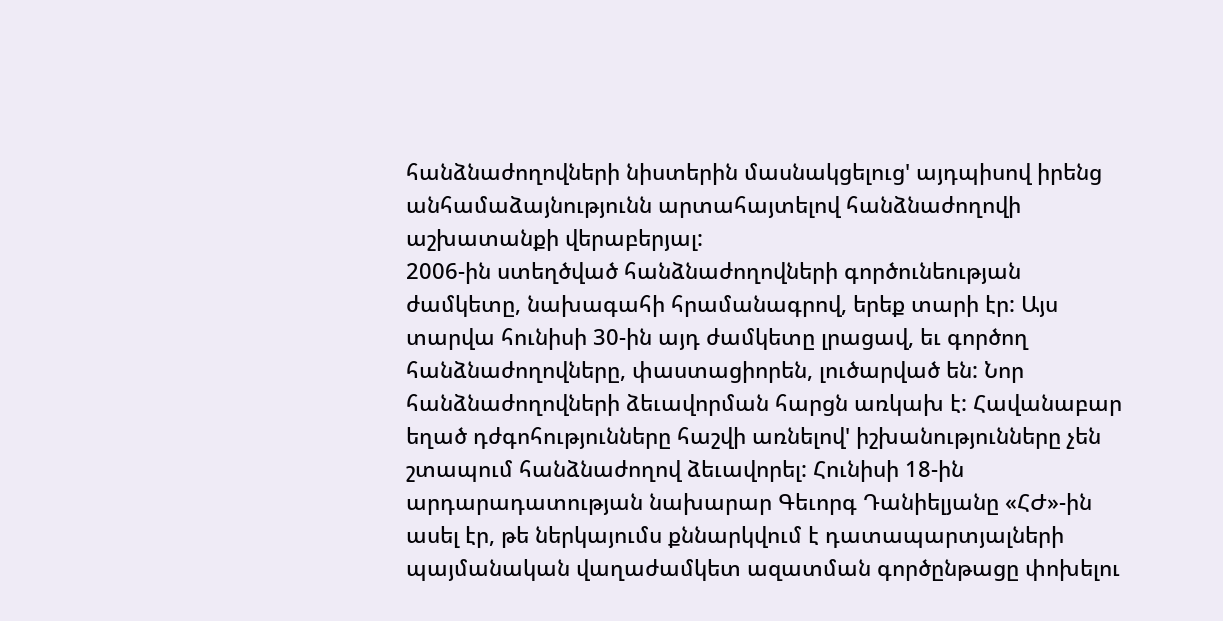հանձնաժողովների նիստերին մասնակցելուց' այդպիսով իրենց անհամաձայնությունն արտահայտելով հանձնաժողովի աշխատանքի վերաբերյալ:
2006-ին ստեղծված հանձնաժողովների գործունեության ժամկետը, նախագահի հրամանագրով, երեք տարի էր: Այս տարվա հունիսի 30-ին այդ ժամկետը լրացավ, եւ գործող հանձնաժողովները, փաստացիորեն, լուծարված են: Նոր հանձնաժողովների ձեւավորման հարցն առկախ է: Հավանաբար եղած դժգոհությունները հաշվի առնելով' իշխանությունները չեն շտապում հանձնաժողով ձեւավորել: Հունիսի 18-ին արդարադատության նախարար Գեւորգ Դանիելյանը «ՀԺ»-ին ասել էր, թե ներկայումս քննարկվում է դատապարտյալների պայմանական վաղաժամկետ ազատման գործընթացը փոխելու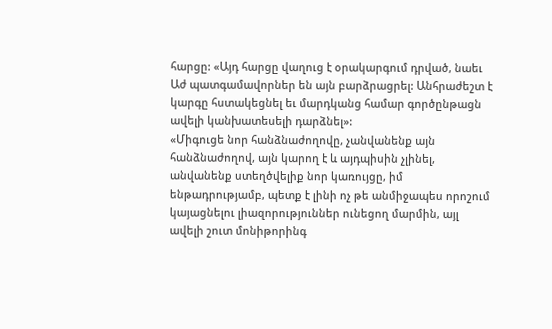հարցը: «Այդ հարցը վաղուց է օրակարգում դրված, նաեւ Աժ պատգամավորներ են այն բարձրացրել: Անհրաժեշտ է կարգը հստակեցնել եւ մարդկանց համար գործընթացն ավելի կանխատեսելի դարձնել»:
«Միգուցե նոր հանձնաժողովը, չանվանենք այն հանձնաժողով, այն կարող է և այդպիսին չլինել, անվանենք ստեղծվելիք նոր կառույցը, իմ ենթադրությամբ, պետք է լինի ոչ թե անմիջապես որոշում կայացնելու լիազորություններ ունեցող մարմին, այլ ավելի շուտ մոնիթորինգ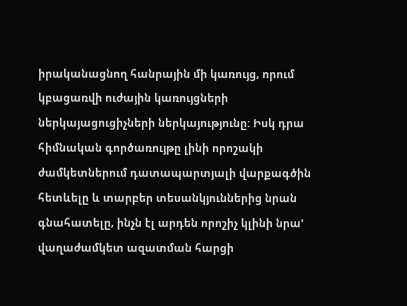իրականացնող հանրային մի կառույց, որում կբացառվի ուժային կառույցների ներկայացուցիչների ներկայությունը: Իսկ դրա հիմնական գործառույթը լինի որոշակի ժամկետներում դատապարտյալի վարքագծին հետևելը և տարբեր տեսանկյուններից նրան գնահատելը, ինչն էլ արդեն որոշիչ կլինի նրա' վաղաժամկետ ազատման հարցի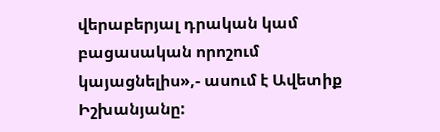վերաբերյալ դրական կամ բացասական որոշում կայացնելիս»,- ասում է Ավետիք Իշխանյանը: